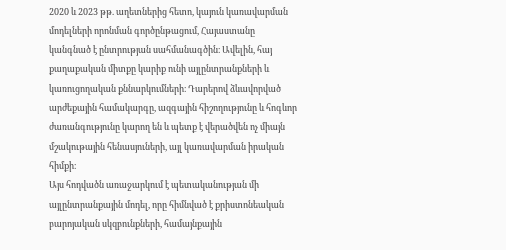2020 և 2023 թթ. աղետներից հետո, կայուն կառավարման մոդելների որոնման գործընթացում, Հայաստանը կանգնած է ընտրության սահմանագծին։ Ավելին, հայ քաղաքական միտքը կարիք ունի այլընտրանքների և կառուցողական քննարկումների։ Դարերով ձևավորված արժեքային համակարգը, ազգային հիշողությունը և հոգևոր ժառանգությունը կարող են և պետք է վերածվեն ոչ միայն մշակութային հենասյուների, այլ կառավարման իրական հիմքի։
Այս հոդվածն առաջարկում է պետականության մի այլընտրանքային մոդել, որը հիմնված է քրիստոնեական բարոյական սկզբունքների, համայնքային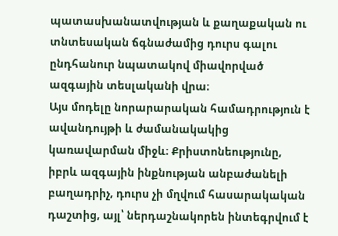պատասխանատվության և քաղաքական ու տնտեսական ճգնաժամից դուրս գալու ընդհանուր նպատակով միավորված ազգային տեսլականի վրա։
Այս մոդելը նորարարական համադրություն է ավանդույթի և ժամանակակից կառավարման միջև։ Քրիստոնեությունը, իբրև ազգային ինքնության անբաժանելի բաղադրիչ, դուրս չի մղվում հասարակական դաշտից, այլ՝ ներդաշնակորեն ինտեգրվում է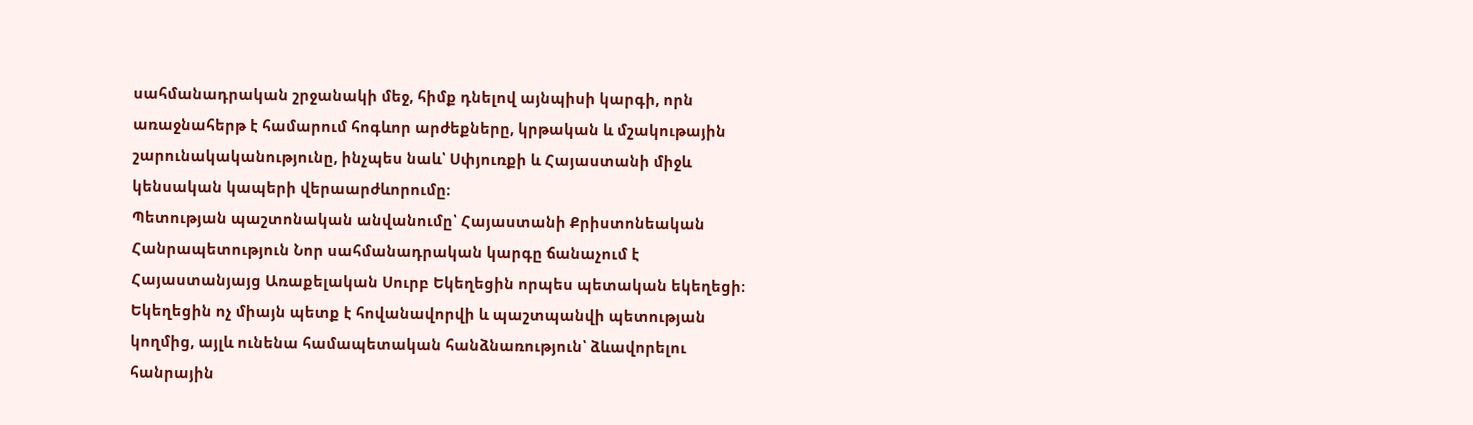սահմանադրական շրջանակի մեջ, հիմք դնելով այնպիսի կարգի, որն առաջնահերթ է համարում հոգևոր արժեքները, կրթական և մշակութային շարունակականությունը, ինչպես նաև՝ Սփյուռքի և Հայաստանի միջև կենսական կապերի վերաարժևորումը։
Պետության պաշտոնական անվանումը՝ Հայաստանի Քրիստոնեական Հանրապետություն Նոր սահմանադրական կարգը ճանաչում է Հայաստանյայց Առաքելական Սուրբ Եկեղեցին որպես պետական եկեղեցի։ Եկեղեցին ոչ միայն պետք է հովանավորվի և պաշտպանվի պետության կողմից, այլև ունենա համապետական հանձնառություն՝ ձևավորելու հանրային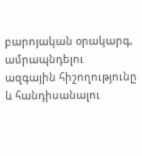բարոյական օրակարգ, ամրապնդելու ազգային հիշողությունը և հանդիսանալու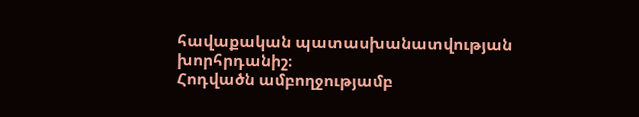հավաքական պատասխանատվության խորհրդանիշ։
Հոդվածն ամբողջությամբ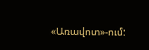«Առավոտ»-ում: